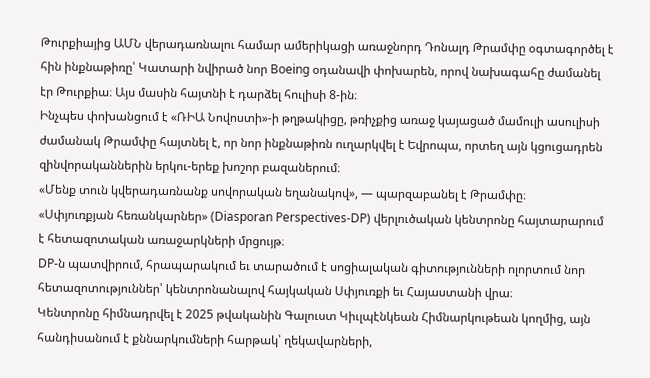Թուրքիայից ԱՄՆ վերադառնալու համար ամերիկացի առաջնորդ Դոնալդ Թրամփը օգտագործել է հին ինքնաթիռը՝ Կատարի նվիրած նոր Boeing օդանավի փոխարեն, որով նախագահը ժամանել էր Թուրքիա։ Այս մասին հայտնի է դարձել հուլիսի 8-ին։
Ինչպես փոխանցում է «ՌԻԱ Նովոստի»-ի թղթակիցը, թռիչքից առաջ կայացած մամուլի ասուլիսի ժամանակ Թրամփը հայտնել է, որ նոր ինքնաթիռն ուղարկվել է Եվրոպա, որտեղ այն կցուցադրեն զինվորականներին երկու-երեք խոշոր բազաներում։
«Մենք տուն կվերադառնանք սովորական եղանակով», — պարզաբանել է Թրամփը։
«Սփյուռքյան հեռանկարներ» (Diasporan Perspectives-DP) վերլուծական կենտրոնը հայտարարում է հետազոտական առաջարկների մրցույթ։
DP-ն պատվիրում, հրապարակում եւ տարածում է սոցիալական գիտությունների ոլորտում նոր հետազոտություններ՝ կենտրոնանալով հայկական Սփյուռքի եւ Հայաստանի վրա։
Կենտրոնը հիմնադրվել է 2025 թվականին Գալուստ Կիւլպէնկեան Հիմնարկութեան կողմից, այն հանդիսանում է քննարկումների հարթակ՝ ղեկավարների,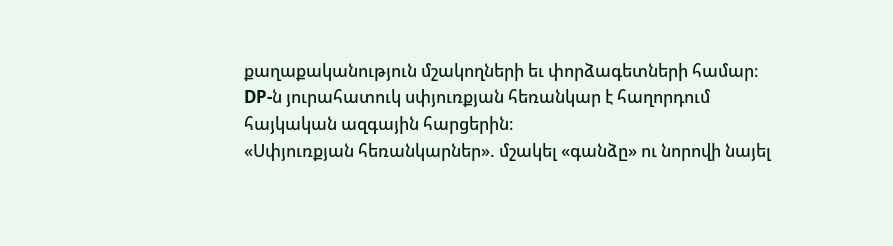քաղաքականություն մշակողների եւ փորձագետների համար։ DP-ն յուրահատուկ սփյուռքյան հեռանկար է հաղորդում հայկական ազգային հարցերին։
«Սփյուռքյան հեռանկարներ». մշակել «գանձը» ու նորովի նայել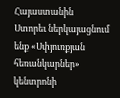Հայաստանին
Ստորեւ ներկայացնում ենք «Սփյուռքյան հեռանկարներ» կենտրոնի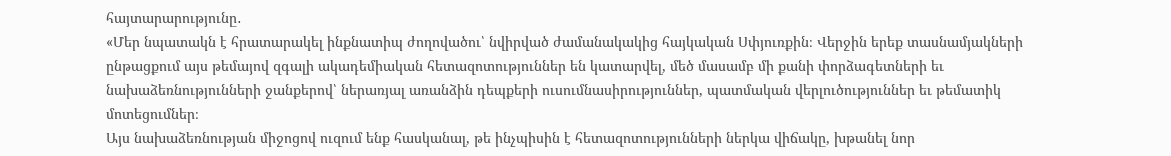հայտարարությունը․
«Մեր նպատակն է հրատարակել ինքնատիպ ժողովածու՝ նվիրված ժամանակակից հայկական Սփյուռքին։ Վերջին երեք տասնամյակների ընթացքում այս թեմայով զգալի ակադեմիական հետազոտություններ են կատարվել, մեծ մասամբ մի քանի փորձագետների եւ նախաձեռնությունների ջանքերով՝ ներառյալ առանձին դեպքերի ուսումնասիրություններ, պատմական վերլուծություններ եւ թեմատիկ մոտեցումներ։
Այս նախաձեռնության միջոցով ուզում ենք հասկանալ, թե ինչպիսին է հետազոտությունների ներկա վիճակը, խթանել նոր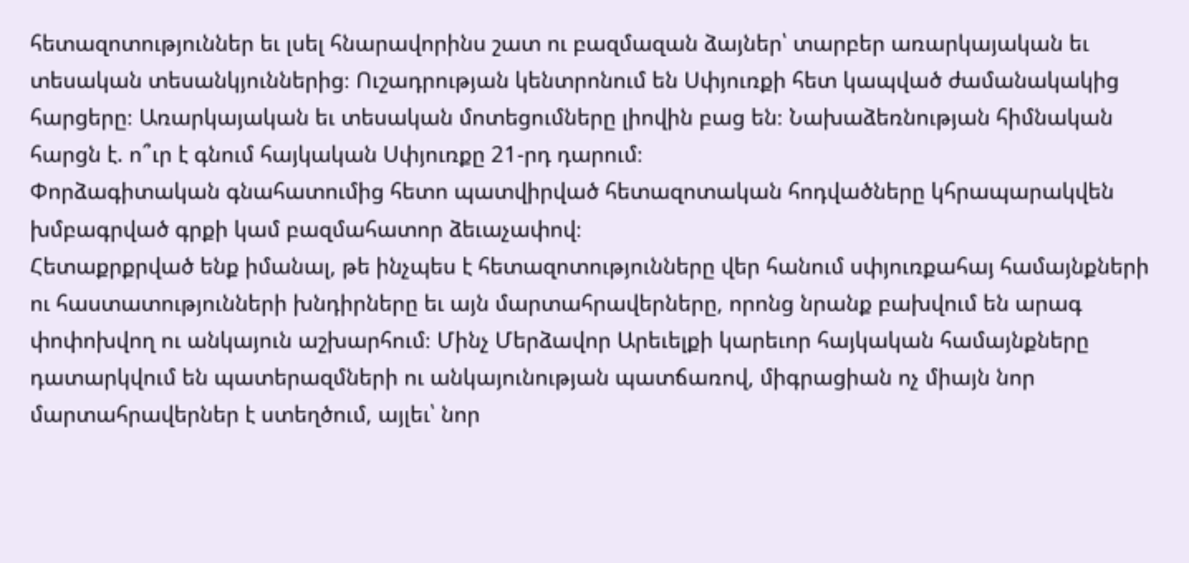հետազոտություններ եւ լսել հնարավորինս շատ ու բազմազան ձայներ՝ տարբեր առարկայական եւ տեսական տեսանկյուններից։ Ուշադրության կենտրոնում են Սփյուռքի հետ կապված ժամանակակից հարցերը։ Առարկայական եւ տեսական մոտեցումները լիովին բաց են։ Նախաձեռնության հիմնական հարցն է. ո՞ւր է գնում հայկական Սփյուռքը 21-րդ դարում։
Փորձագիտական գնահատումից հետո պատվիրված հետազոտական հոդվածները կհրապարակվեն խմբագրված գրքի կամ բազմահատոր ձեւաչափով։
Հետաքրքրված ենք իմանալ, թե ինչպես է հետազոտությունները վեր հանում սփյուռքահայ համայնքների ու հաստատությունների խնդիրները եւ այն մարտահրավերները, որոնց նրանք բախվում են արագ փոփոխվող ու անկայուն աշխարհում։ Մինչ Մերձավոր Արեւելքի կարեւոր հայկական համայնքները դատարկվում են պատերազմների ու անկայունության պատճառով, միգրացիան ոչ միայն նոր մարտահրավերներ է ստեղծում, այլեւ՝ նոր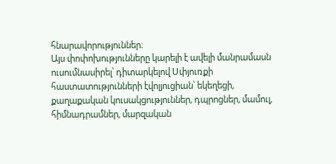հնարավորություններ։
Այս փոփոխությունները կարելի է ավելի մանրամասն ուսումնասիրել՝ դիտարկելով Սփյուռքի հաստատությունների էվոլյուցիան՝ եկեղեցի, քաղաքական կուսակցություններ, դպրոցներ, մամուլ, հիմնադրամներ, մարզական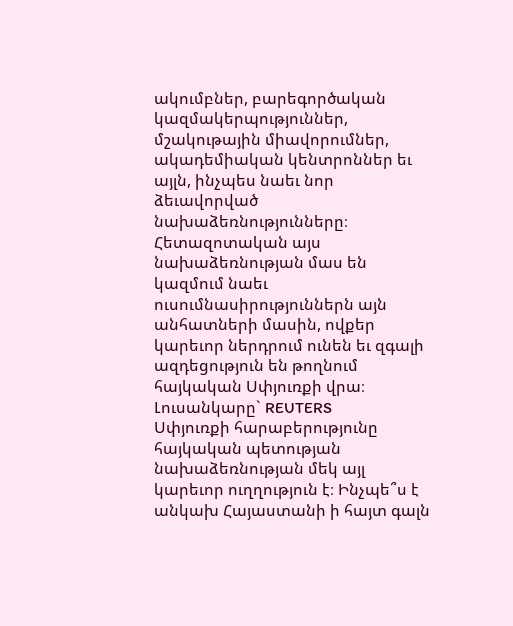ակումբներ, բարեգործական կազմակերպություններ, մշակութային միավորումներ, ակադեմիական կենտրոններ եւ այլն, ինչպես նաեւ նոր ձեւավորված նախաձեռնությունները։
Հետազոտական այս նախաձեռնության մաս են կազմում նաեւ ուսումնասիրություններն այն անհատների մասին, ովքեր կարեւոր ներդրում ունեն եւ զգալի ազդեցություն են թողնում հայկական Սփյուռքի վրա։
Լուսանկարը` REUTERS
Սփյուռքի հարաբերությունը հայկական պետության նախաձեռնության մեկ այլ կարեւոր ուղղություն է։ Ինչպե՞ս է անկախ Հայաստանի ի հայտ գալն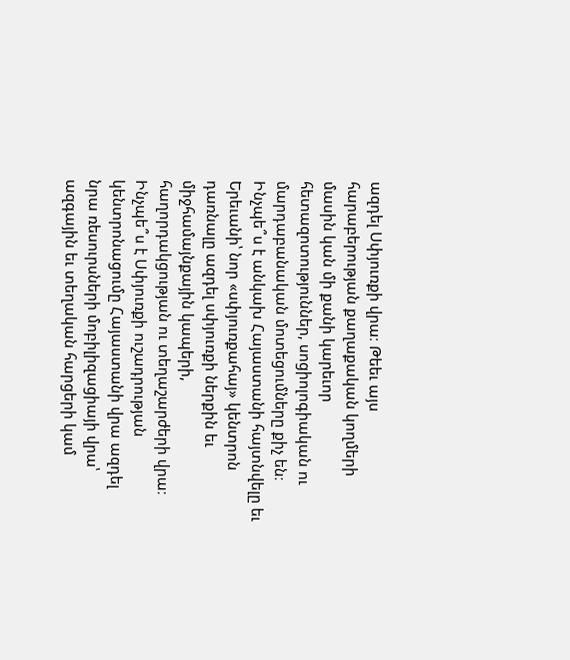ազդել Սփյուռքի վրա։ Թեեւ այս հարաբերության քաղաքական կողմերի մասին կան մի քանի կարեւոր հետազոտություններ, սոցիոլոգիական ու մարդաբանական մոտեցումները քիչ են։ Ինչպե՞ս է անկախ Հայաստանի հայտնվելը եւ Երեւանի՝ նոր «սփյուռքահայ» կենտրոն դառնալը ազդել սփյուռքի ներքին եւ միջհամայնքային կապերի, հաղորդակցության ու տեղաշարժերի վրա։ Ինչպե՞ս է Սփյուռքի ուշադրության կենտրոնացումը Հայաստանի վրա ազդել նրա ռեսուրսների մոբիլիզացիայի վրա՝ ազգային եւ տեղական հարցերի կամ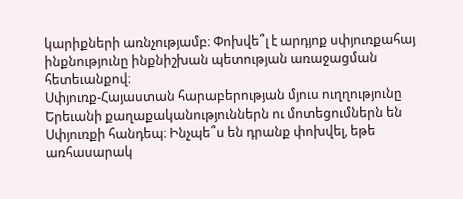կարիքների առնչությամբ։ Փոխվե՞լ է արդյոք սփյուռքահայ ինքնությունը ինքնիշխան պետության առաջացման հետեւանքով։
Սփյուռք-Հայաստան հարաբերության մյուս ուղղությունը Երեւանի քաղաքականություններն ու մոտեցումներն են Սփյուռքի հանդեպ։ Ինչպե՞ս են դրանք փոխվել, եթե առհասարակ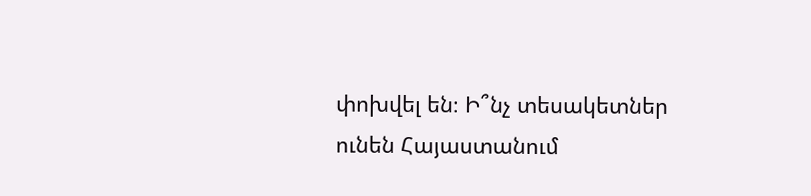փոխվել են։ Ի՞նչ տեսակետներ ունեն Հայաստանում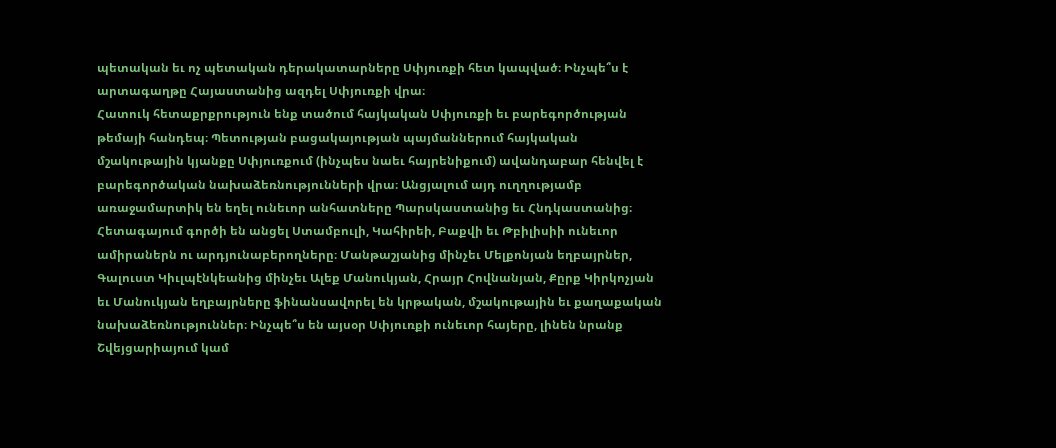պետական եւ ոչ պետական դերակատարները Սփյուռքի հետ կապված։ Ինչպե՞ս է արտագաղթը Հայաստանից ազդել Սփյուռքի վրա։
Հատուկ հետաքրքրություն ենք տածում հայկական Սփյուռքի եւ բարեգործության թեմայի հանդեպ։ Պետության բացակայության պայմաններում հայկական մշակութային կյանքը Սփյուռքում (ինչպես նաեւ հայրենիքում) ավանդաբար հենվել է բարեգործական նախաձեռնությունների վրա։ Անցյալում այդ ուղղությամբ առաջամարտիկ են եղել ունեւոր անհատները Պարսկաստանից եւ Հնդկաստանից։ Հետագայում գործի են անցել Ստամբուլի, Կահիրեի, Բաքվի եւ Թբիլիսիի ունեւոր ամիրաներն ու արդյունաբերողները։ Մանթաշյանից մինչեւ Մելքոնյան եղբայրներ, Գալուստ Կիւլպէնկեանից մինչեւ Ալեք Մանուկյան, Հրայր Հովնանյան, Քըրք Կիրկոչյան եւ Մանուկյան եղբայրները ֆինանսավորել են կրթական, մշակութային եւ քաղաքական նախաձեռնություններ։ Ինչպե՞ս են այսօր Սփյուռքի ունեւոր հայերը, լինեն նրանք Շվեյցարիայում կամ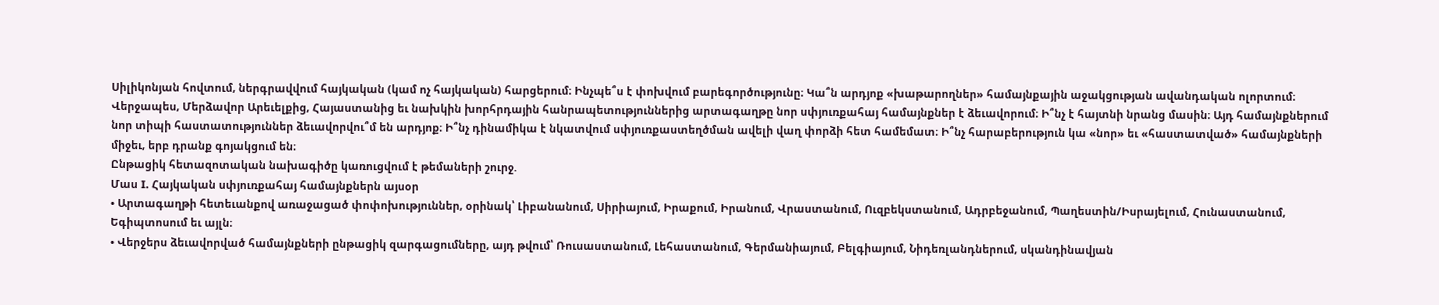Սիլիկոնյան հովտում, ներգրավվում հայկական (կամ ոչ հայկական) հարցերում։ Ինչպե՞ս է փոխվում բարեգործությունը։ Կա՞ն արդյոք «խաթարողներ» համայնքային աջակցության ավանդական ոլորտում։
Վերջապես, Մերձավոր Արեւելքից, Հայաստանից եւ նախկին խորհրդային հանրապետություններից արտագաղթը նոր սփյուռքահայ համայնքներ է ձեւավորում։ Ի՞նչ է հայտնի նրանց մասին։ Այդ համայնքներում նոր տիպի հաստատություններ ձեւավորվու՞մ են արդյոք։ Ի՞նչ դինամիկա է նկատվում սփյուռքաստեղծման ավելի վաղ փորձի հետ համեմատ։ Ի՞նչ հարաբերություն կա «նոր» եւ «հաստատված» համայնքների միջեւ, երբ դրանք գոյակցում են։
Ընթացիկ հետազոտական նախագիծը կառուցվում է թեմաների շուրջ.
Մաս I. Հայկական սփյուռքահայ համայնքներն այսօր
• Արտագաղթի հետեւանքով առաջացած փոփոխություններ, օրինակ՝ Լիբանանում, Սիրիայում, Իրաքում, Իրանում, Վրաստանում, Ուզբեկստանում, Ադրբեջանում, Պաղեստին/Իսրայելում, Հունաստանում, Եգիպտոսում եւ այլն։
• Վերջերս ձեւավորված համայնքների ընթացիկ զարգացումները, այդ թվում՝ Ռուսաստանում, Լեհաստանում, Գերմանիայում, Բելգիայում, Նիդեռլանդներում, սկանդինավյան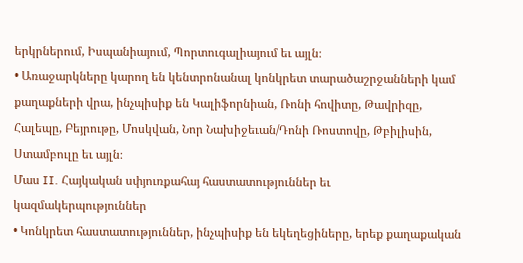երկրներում, Իսպանիայում, Պորտուգալիայում եւ այլն։
• Առաջարկները կարող են կենտրոնանալ կոնկրետ տարածաշրջանների կամ քաղաքների վրա, ինչպիսիք են Կալիֆորնիան, Ռոնի հովիտը, Թավրիզը, Հալեպը, Բեյրութը, Մոսկվան, Նոր Նախիջեւան/Դոնի Ռոստովը, Թբիլիսին, Ստամբուլը եւ այլն։
Մաս II. Հայկական սփյուռքահայ հաստատություններ եւ կազմակերպություններ
• Կոնկրետ հաստատություններ, ինչպիսիք են եկեղեցիները, երեք քաղաքական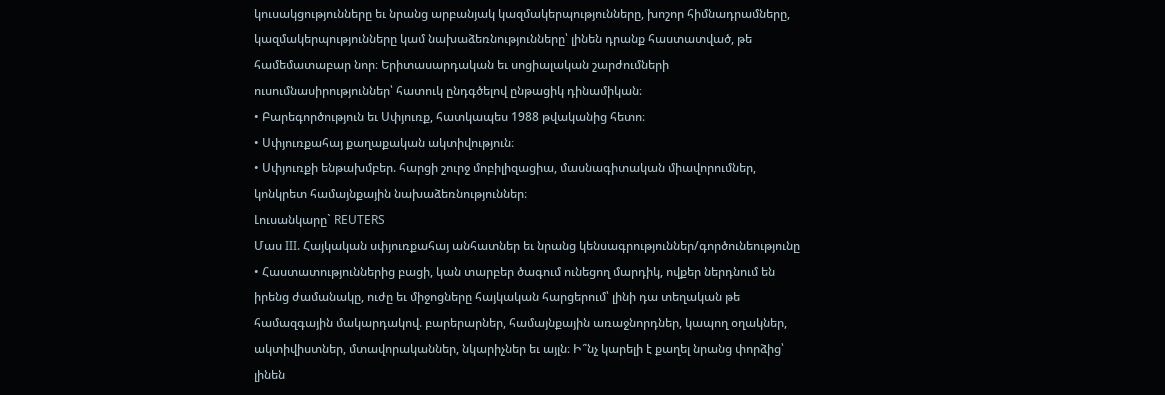կուսակցությունները եւ նրանց արբանյակ կազմակերպությունները, խոշոր հիմնադրամները, կազմակերպությունները կամ նախաձեռնությունները՝ լինեն դրանք հաստատված, թե համեմատաբար նոր։ Երիտասարդական եւ սոցիալական շարժումների ուսումնասիրություններ՝ հատուկ ընդգծելով ընթացիկ դինամիկան։
• Բարեգործություն եւ Սփյուռք, հատկապես 1988 թվականից հետո։
• Սփյուռքահայ քաղաքական ակտիվություն։
• Սփյուռքի ենթախմբեր. հարցի շուրջ մոբիլիզացիա, մասնագիտական միավորումներ, կոնկրետ համայնքային նախաձեռնություններ։
Լուսանկարը` REUTERS
Մաս III. Հայկական սփյուռքահայ անհատներ եւ նրանց կենսագրություններ/գործունեությունը
• Հաստատություններից բացի, կան տարբեր ծագում ունեցող մարդիկ, ովքեր ներդնում են իրենց ժամանակը, ուժը եւ միջոցները հայկական հարցերում՝ լինի դա տեղական թե համազգային մակարդակով. բարերարներ, համայնքային առաջնորդներ, կապող օղակներ, ակտիվիստներ, մտավորականներ, նկարիչներ եւ այլն։ Ի՞նչ կարելի է քաղել նրանց փորձից՝ լինեն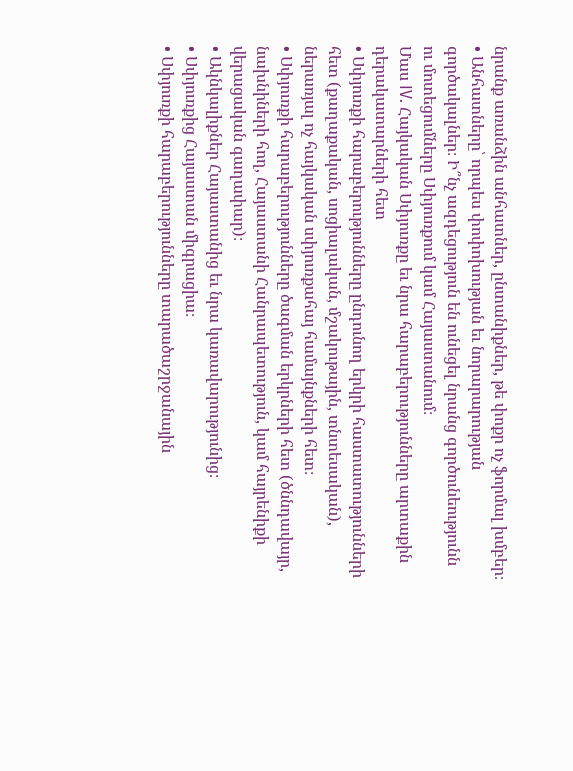նրանք առանձին անհատներ, ընտանիքներ, թե փոքր ոչ ֆորմալ խմբեր։
• Անհատները՝ որպես փոփոխության եւ նորարարության գործակալներ։ Ի՞նչ ազդեցություն են ունեցել նրանց գործունեությունն ու մոտեցումները Սփյուռքում կամ Հայաստանում։
Մաս IV. Հայկական Սփյուռքը եւ նրա հարաբերությունները արտաքին դերակատարների հետ
• Սփյուռքի հարաբերությունները ընդունող երկրի հաստատությունների հետ (քաղաքական, սոցիալական, մշակութային, տնտեսական), ներառյալ ոչ հայկական սփյուռքահայ համայնքների հետ։
• Սփյուռքի հարաբերությունները ծագման երկրների հետ (ծննդավայր, նախնիների հող, Հայաստանի Հանրապետություն, կամ հայրենիքի վերացական գաղափար)։
• Ակնկալիքներ Հայաստանից եւ նրա կառավարությունից։
• Սփյուռքից Հայաստան միգրացիա։
• Սփյուռքի հարաբերությունները տարածաշրջանային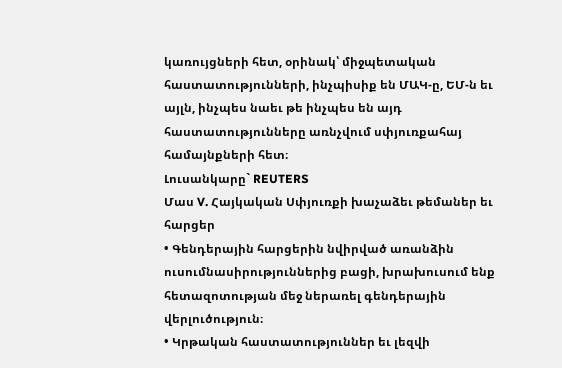կառույցների հետ, օրինակ՝ միջպետական հաստատությունների, ինչպիսիք են ՄԱԿ-ը, ԵՄ-ն եւ այլն, ինչպես նաեւ թե ինչպես են այդ հաստատությունները առնչվում սփյուռքահայ համայնքների հետ։
Լուսանկարը` REUTERS
Մաս V. Հայկական Սփյուռքի խաչաձեւ թեմաներ եւ հարցեր
• Գենդերային հարցերին նվիրված առանձին ուսումնասիրություններից բացի, խրախուսում ենք հետազոտության մեջ ներառել գենդերային վերլուծություն։
• Կրթական հաստատություններ եւ լեզվի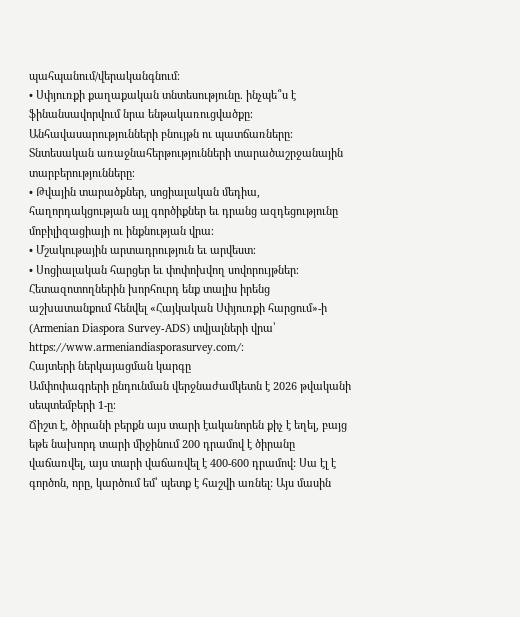պահպանում/վերականգնում։
• Սփյուռքի քաղաքական տնտեսությունը. ինչպե՞ս է ֆինանսավորվում նրա ենթակառուցվածքը։ Անհավասարությունների բնույթն ու պատճառները։ Տնտեսական առաջնահերթությունների տարածաշրջանային տարբերությունները։
• Թվային տարածքներ, սոցիալական մեդիա, հաղորդակցության այլ գործիքներ եւ դրանց ազդեցությունը մոբիլիզացիայի ու ինքնության վրա։
• Մշակութային արտադրություն եւ արվեստ։
• Սոցիալական հարցեր եւ փոփոխվող սովորույթներ։
Հետազոտողներին խորհուրդ ենք տալիս իրենց աշխատանքում հենվել «Հայկական Սփյուռքի հարցում»-ի (Armenian Diaspora Survey-ADS) տվյալների վրա՝ https://www.armeniandiasporasurvey.com/։
Հայտերի ներկայացման կարգը
Ամփոփագրերի ընդունման վերջնաժամկետն է 2026 թվականի սեպտեմբերի 1-ը։
Ճիշտ է, ծիրանի բերքն այս տարի էականորեն քիչ է եղել, բայց եթե նախորդ տարի միջինում 200 դրամով է ծիրանը վաճառվել, այս տարի վաճառվել է 400-600 դրամով: Սա էլ է գործոն, որը, կարծում եմ՝ պետք է հաշվի առնել: Այս մասին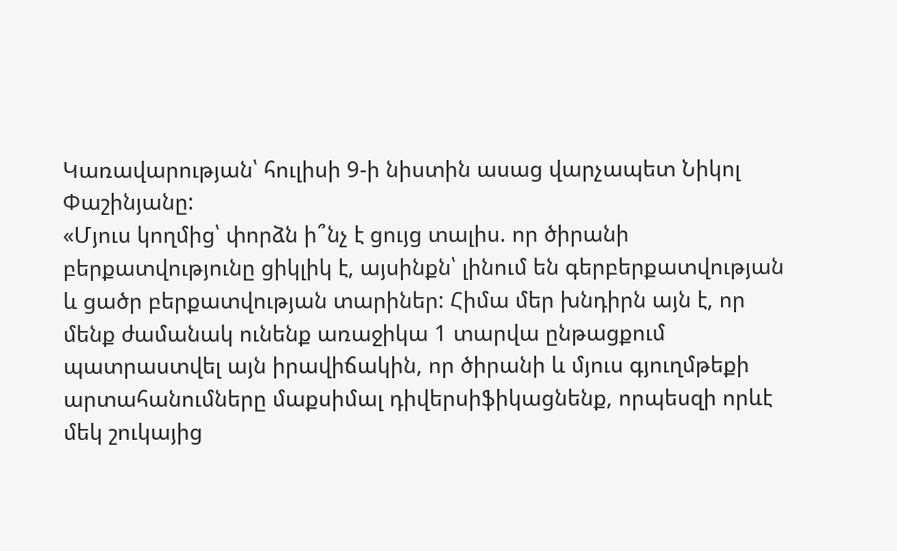Կառավարության՝ հուլիսի 9-ի նիստին ասաց վարչապետ Նիկոլ Փաշինյանը:
«Մյուս կողմից՝ փորձն ի՞նչ է ցույց տալիս. որ ծիրանի բերքատվությունը ցիկլիկ է, այսինքն՝ լինում են գերբերքատվության և ցածր բերքատվության տարիներ: Հիմա մեր խնդիրն այն է, որ մենք ժամանակ ունենք առաջիկա 1 տարվա ընթացքում պատրաստվել այն իրավիճակին, որ ծիրանի և մյուս գյուղմթեքի արտահանումները մաքսիմալ դիվերսիֆիկացնենք, որպեսզի որևէ մեկ շուկայից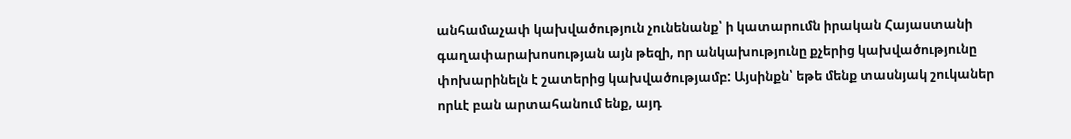անհամաչափ կախվածություն չունենանք՝ ի կատարումն իրական Հայաստանի գաղափարախոսության այն թեզի, որ անկախությունը քչերից կախվածությունը փոխարինելն է շատերից կախվածությամբ: Այսինքն՝ եթե մենք տասնյակ շուկաներ որևէ բան արտահանում ենք, այդ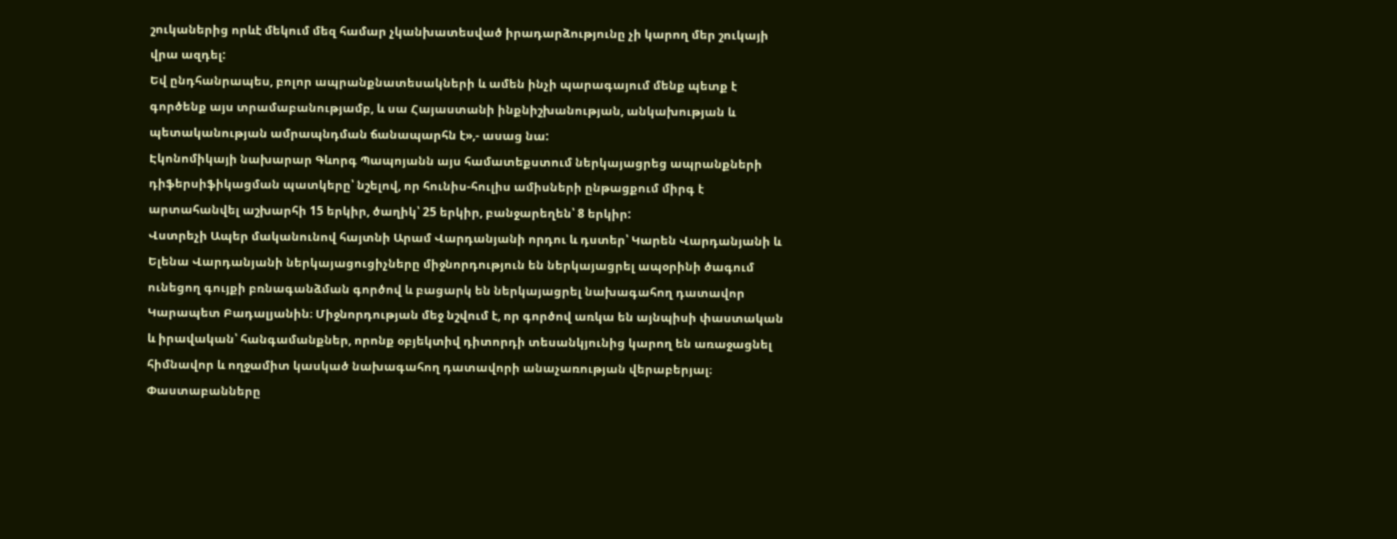շուկաներից որևէ մեկում մեզ համար չկանխատեսված իրադարձությունը չի կարող մեր շուկայի վրա ազդել:
Եվ ընդհանրապես, բոլոր ապրանքնատեսակների և ամեն ինչի պարագայում մենք պետք է գործենք այս տրամաբանությամբ, և սա Հայաստանի ինքնիշխանության, անկախության և պետականության ամրապնդման ճանապարհն է»,- ասաց նա:
Էկոնոմիկայի նախարար Գևորգ Պապոյանն այս համատեքստում ներկայացրեց ապրանքների դիֆերսիֆիկացման պատկերը՝ նշելով, որ հունիս-հուլիս ամիսների ընթացքում միրգ է արտահանվել աշխարհի 15 երկիր, ծաղիկ՝ 25 երկիր, բանջարեղեն՝ 8 երկիր:
Վստրեչի Ապեր մականունով հայտնի Արամ Վարդանյանի որդու և դստեր՝ Կարեն Վարդանյանի և Ելենա Վարդանյանի ներկայացուցիչները միջնորդություն են ներկայացրել ապօրինի ծագում ունեցող գույքի բռնագանձման գործով և բացարկ են ներկայացրել նախագահող դատավոր Կարապետ Բադալյանին։ Միջնորդության մեջ նշվում է, որ գործով առկա են այնպիսի փաստական և իրավական՝ հանգամանքներ, որոնք օբյեկտիվ դիտորդի տեսանկյունից կարող են առաջացնել հիմնավոր և ողջամիտ կասկած նախագահող դատավորի անաչառության վերաբերյալ։ Փաստաբանները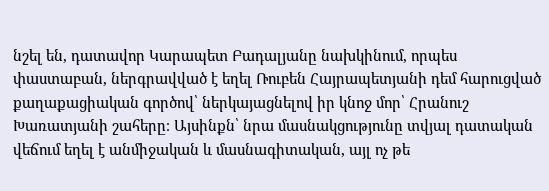նշել են, դատավոր Կարապետ Բադալյանը նախկինում, որպես փաստաբան, ներգրավված է եղել Ռուբեն Հայրապետյանի դեմ հարուցված քաղաքացիական գործով՝ ներկայացնելով իր կնոջ մոր՝ Հրանուշ Խառատյանի շահերը։ Այսինքն՝ նրա մասնակցությունը տվյալ դատական վեճում եղել է անմիջական և մասնագիտական, այլ ոչ թե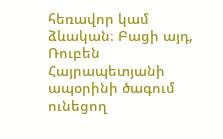հեռավոր կամ ձևական։ Բացի այդ, Ռուբեն Հայրապետյանի ապօրինի ծագում ունեցող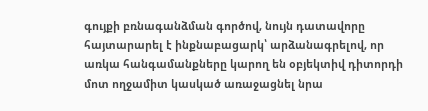գույքի բռնագանձման գործով, նույն դատավորը հայտարարել է ինքնաբացարկ՝ արձանագրելով, որ առկա հանգամանքները կարող են օբյեկտիվ դիտորդի մոտ ողջամիտ կասկած առաջացնել նրա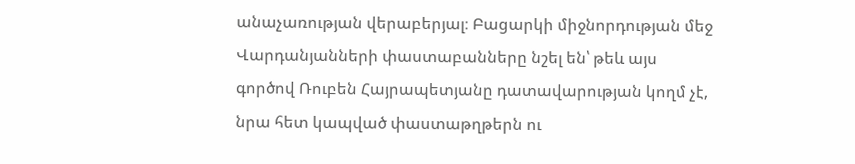անաչառության վերաբերյալ։ Բացարկի միջնորդության մեջ Վարդանյանների փաստաբանները նշել են՝ թեև այս գործով Ռուբեն Հայրապետյանը դատավարության կողմ չէ, նրա հետ կապված փաստաթղթերն ու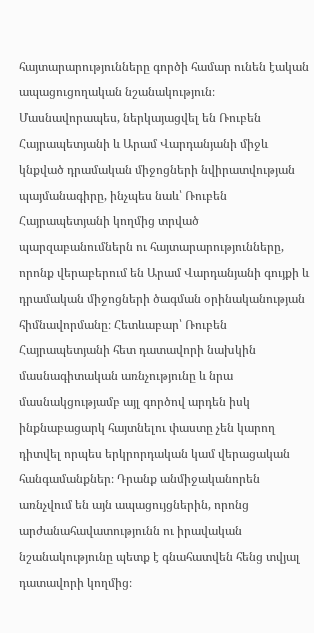հայտարարությունները գործի համար ունեն էական ապացուցողական նշանակություն։ Մասնավորապես, ներկայացվել են Ռուբեն Հայրապետյանի և Արամ Վարդանյանի միջև կնքված դրամական միջոցների նվիրատվության պայմանագիրը, ինչպես նաև՝ Ռուբեն Հայրապետյանի կողմից տրված պարզաբանումներն ու հայտարարությունները, որոնք վերաբերում են Արամ Վարդանյանի գույքի և դրամական միջոցների ծագման օրինականության հիմնավորմանը։ Հետևաբար՝ Ռուբեն Հայրապետյանի հետ դատավորի նախկին մասնագիտական առնչությունը և նրա մասնակցությամբ այլ գործով արդեն իսկ ինքնաբացարկ հայտնելու փաստը չեն կարող դիտվել որպես երկրորդական կամ վերացական հանգամանքներ։ Դրանք անմիջականորեն առնչվում են այն ապացույցներին, որոնց արժանահավատությունն ու իրավական նշանակությունը պետք է գնահատվեն հենց տվյալ դատավորի կողմից։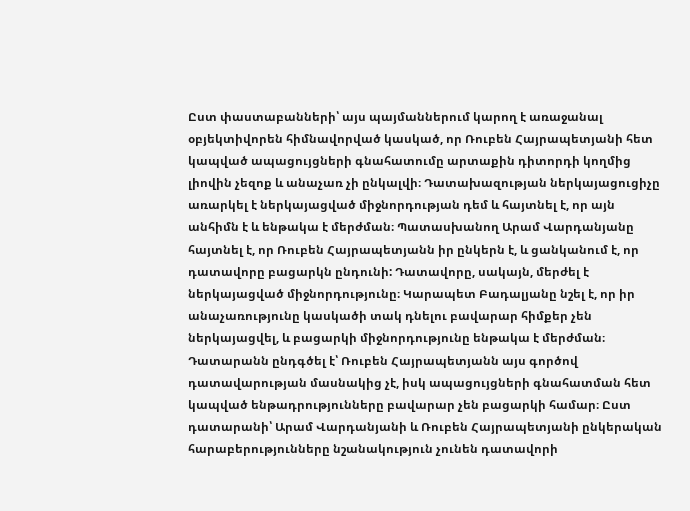Ըստ փաստաբանների՝ այս պայմաններում կարող է առաջանալ օբյեկտիվորեն հիմնավորված կասկած, որ Ռուբեն Հայրապետյանի հետ կապված ապացույցների գնահատումը արտաքին դիտորդի կողմից լիովին չեզոք և անաչառ չի ընկալվի։ Դատախազության ներկայացուցիչը առարկել է ներկայացված միջնորդության դեմ և հայտնել է, որ այն անհիմն է և ենթակա է մերժման։ Պատասխանող Արամ Վարդանյանը հայտնել է, որ Ռուբեն Հայրապետյանն իր ընկերն է, և ցանկանում է, որ դատավորը բացարկն ընդունի: Դատավորը, սակայն, մերժել է ներկայացված միջնորդությունը։ Կարապետ Բադալյանը նշել է, որ իր անաչառությունը կասկածի տակ դնելու բավարար հիմքեր չեն ներկայացվել, և բացարկի միջնորդությունը ենթակա է մերժման։ Դատարանն ընդգծել է՝ Ռուբեն Հայրապետյանն այս գործով դատավարության մասնակից չէ, իսկ ապացույցների գնահատման հետ կապված ենթադրությունները բավարար չեն բացարկի համար։ Ըստ դատարանի՝ Արամ Վարդանյանի և Ռուբեն Հայրապետյանի ընկերական հարաբերությունները նշանակություն չունեն դատավորի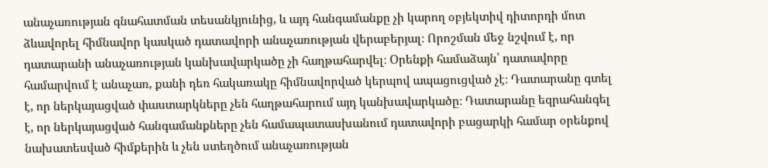անաչառության գնահատման տեսանկյունից, և այդ հանգամանքը չի կարող օբյեկտիվ դիտորդի մոտ ձևավորել հիմնավոր կասկած դատավորի անաչառության վերաբերյալ։ Որոշման մեջ նշվում է, որ դատարանի անաչառության կանխավարկածը չի հաղթահարվել։ Օրենքի համաձայն՝ դատավորը համարվում է անաչառ, քանի դեռ հակառակը հիմնավորված կերպով ապացուցված չէ։ Դատարանը գտել է, որ ներկայացված փաստարկները չեն հաղթահարում այդ կանխավարկածը։ Դատարանը եզրահանգել է, որ ներկայացված հանգամանքները չեն համապատասխանում դատավորի բացարկի համար օրենքով նախատեսված հիմքերին և չեն ստեղծում անաչառության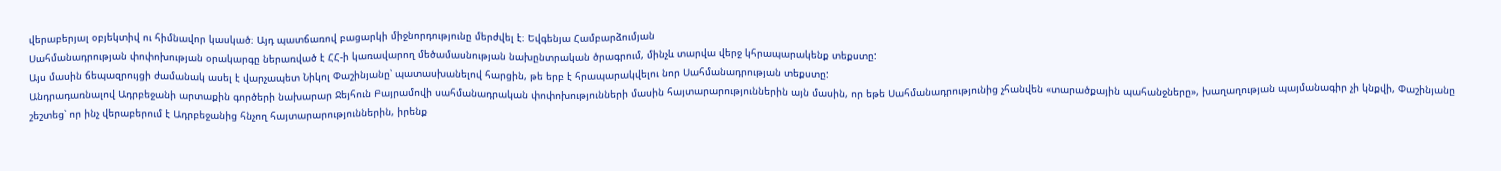վերաբերյալ օբյեկտիվ ու հիմնավոր կասկած։ Այդ պատճառով բացարկի միջնորդությունը մերժվել է։ Եվգենյա Համբարձումյան
Սահմանադրության փոփոխության օրակարգը ներառված է ՀՀ-ի կառավարող մեծամասնության նախընտրական ծրագրում, մինչև տարվա վերջ կհրապարակենք տեքստը:
Այս մասին ճեպազրույցի ժամանակ ասել է վարչապետ Նիկոլ Փաշինյանը՝ պատասխանելով հարցին, թե երբ է հրապարակվելու նոր Սահմանադրության տեքստը:
Անդրադառնալով Ադրբեջանի արտաքին գործերի նախարար Ջեյհուն Բայրամովի սահմանադրական փոփոխությունների մասին հայտարարություններին այն մասին, որ եթե Սահմանադրությունից չհանվեն «տարածքային պահանջները», խաղաղության պայմանագիր չի կնքվի, Փաշինյանը շեշտեց՝ որ ինչ վերաբերում է Ադրբեջանից հնչող հայտարարություններին, իրենք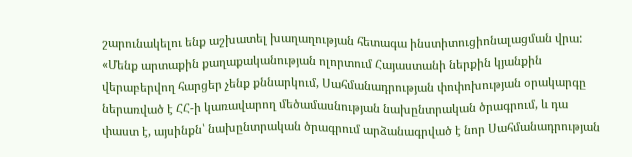շարունակելու ենք աշխատել խաղաղության հետագա ինստիտուցիոնալացման վրա:
«Մենք արտաքին քաղաքականության ոլորտում Հայաստանի ներքին կյանքին վերաբերվող հարցեր չենք քննարկում, Սահմանադրության փոփոխության օրակարգը ներառված է ՀՀ-ի կառավարող մեծամասնության նախընտրական ծրագրում, և դա փաստ է, այսինքն՝ նախընտրական ծրագրում արձանագրված է նոր Սահմանադրության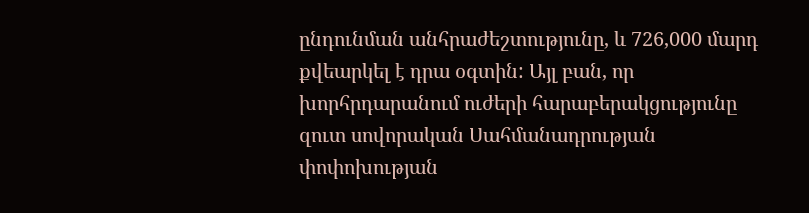ընդունման անհրաժեշտությունը, և 726,000 մարդ քվեարկել է դրա օգտին: Այլ բան, որ խորհրդարանում ուժերի հարաբերակցությունը զուտ սովորական Սահմանադրության փոփոխության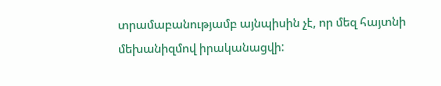տրամաբանությամբ այնպիսին չէ, որ մեզ հայտնի մեխանիզմով իրականացվի: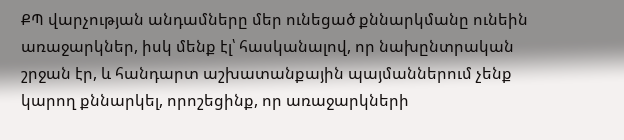ՔՊ վարչության անդամները մեր ունեցած քննարկմանը ունեին առաջարկներ, իսկ մենք էլ՝ հասկանալով, որ նախընտրական շրջան էր, և հանդարտ աշխատանքային պայմաններում չենք կարող քննարկել, որոշեցինք, որ առաջարկների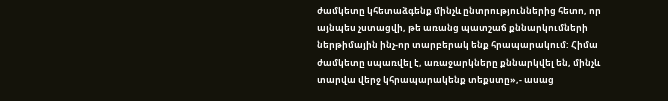ժամկետը կհետաձգենք մինչև ընտրություններից հետո, որ այնպես չստացվի, թե առանց պատշաճ քննարկումների ներթիմային ինչ-որ տարբերակ ենք հրապարակում: Հիմա ժամկետը սպառվել է, առաջարկները քննարկվել են, մինչև տարվա վերջ կհրապարակենք տեքստը»,- ասաց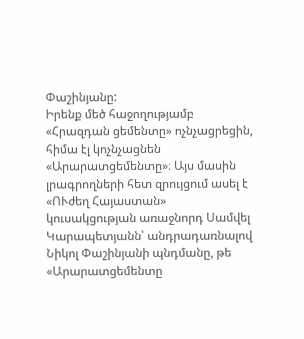Փաշինյանը:
Իրենք մեծ հաջողությամբ «Հրազդան ցեմենտը» ոչնչացրեցին, հիմա էլ կոչնչացնեն «Արարատցեմենտը»։ Այս մասին լրագրողների հետ զրույցում ասել է «ՈՒժեղ Հայաստան» կուսակցության առաջնորդ Սամվել Կարապետյանն՝ անդրադառնալով Նիկոլ Փաշինյանի պնդմանը, թե «Արարատցեմենտը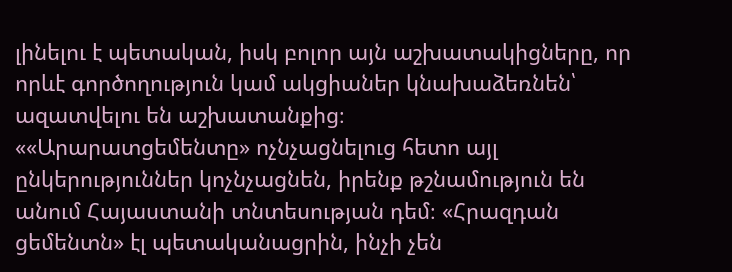լինելու է պետական, իսկ բոլոր այն աշխատակիցները, որ որևէ գործողություն կամ ակցիաներ կնախաձեռնեն՝ ազատվելու են աշխատանքից։
««Արարատցեմենտը» ոչնչացնելուց հետո այլ ընկերություններ կոչնչացնեն, իրենք թշնամություն են անում Հայաստանի տնտեսության դեմ։ «Հրազդան ցեմենտն» էլ պետականացրին, ինչի չեն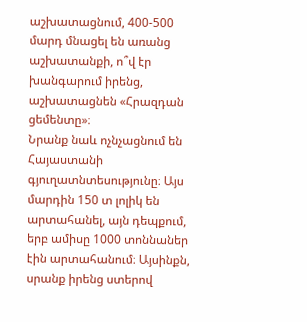աշխատացնում, 400-500 մարդ մնացել են առանց աշխատանքի, ո՞վ էր խանգարում իրենց, աշխատացնեն «Հրազդան ցեմենտը»։
Նրանք նաև ոչնչացնում են Հայաստանի գյուղատնտեսությունը։ Այս մարդին 150 տ լոլիկ են արտահանել, այն դեպքում, երբ ամիսը 1000 տոննաներ էին արտահանում։ Այսինքն, սրանք իրենց ստերով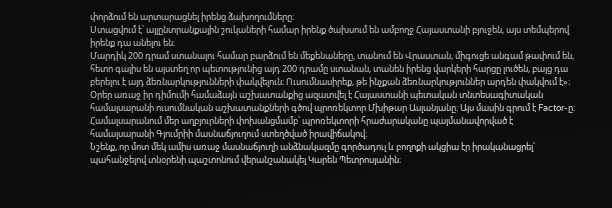փորձում են արտարացնել իրենց ձախողումները։
Ստացվում է՝ այլընտրանքային շուկաների համար իրենք ծախսում են ամբողջ Հայաստանի բյուջեն, այս տեմպերով իրենք դա անելու են։
Մարդիկ 200 դրամ ստանալու համար բարձում են մեքենաները, տանում են Վրաստան, միգուցե անգամ թափում են, հետո գալիս են այստեղ որ պետությունից այդ 200 դրամը ստանան, տանեն իրենց վարկերի հարցը լուծեն, բայց դա բերելու է այդ ձեռնարկությունների փակվելուն։ Ուսումնասիրեք, թե ինչքան ձեռնարկություններ արդեն փակվում է»։
Oրեր առաջ իր դիմումի համաձայն աշխատանքից ազատվել է Հայաստանի պետական տնտեսագիտական համալսարանի ուսումնական աշխատանքների գծով պրոռեկտոր Մխիթար Ասլանյանը։ Այս մասին գրում է Factor-ը:
Համալսարանում մեր աղբյուրների փոխանցմամբ՝ պրոռեկտորի հրաժարականը պայմանավորված է համալսարանի Գյումրիի մասնաճյուղում ստեղծված իրավիճակով։
Նշենք, որ մոտ մեկ ամիս առաջ մասնաճյուղի անձնակազմը գործադուլ և բողոքի ակցիա էր իրականացրել՝ պահանջելով տնօրենի պաշտոնում վերանշանակել Կարեն Պետրոսյանին։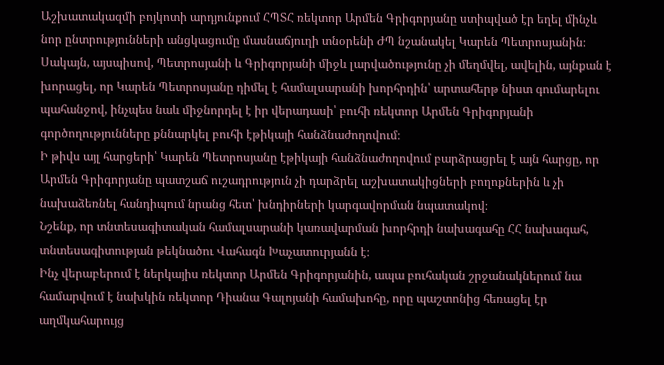Աշխատակազմի բոյկոտի արդյունքում ՀՊՏՀ ռեկտոր Արմեն Գրիգորյանը ստիպված էր եղել մինչև նոր ընտրությունների անցկացումը մասնաճյուղի տնօրենի ԺՊ նշանակել Կարեն Պետրոսյանին։ Սակայն, այսպիսով, Պետրոսյանի և Գրիգորյանի միջև լարվածությունը չի մեղմվել, ավելին, այնքան է խորացել, որ Կարեն Պետրոսյանը դիմել է համալսարանի խորհրդին՝ արտահերթ նիստ գումարելու պահանջով, ինչպես նաև միջնորդել է իր վերադասի՝ բուհի ռեկտոր Արմեն Գրիգորյանի գործողությունները քննարկել բուհի էթիկայի հանձնաժողովում։
Ի թիվս այլ հարցերի՝ Կարեն Պետրոսյանը էթիկայի հանձնաժողովում բարձրացրել է այն հարցը, որ Արմեն Գրիգորյանը պատշաճ ուշադրություն չի դարձրել աշխատակիցների բողոքներին և չի նախաձեռնել հանդիպում նրանց հետ՝ խնդիրների կարգավորման նպատակով։
Նշենք, որ տնտեսագիտական համալսարանի կառավարման խորհրդի նախագահը ՀՀ նախագահ, տնտեսագիտության թեկնածու Վահագն Խաչատուրյանն է։
Ինչ վերաբերում է ներկայիս ռեկտոր Արմեն Գրիգորյանին, ապա բուհական շրջանակներում նա համարվում է նախկին ռեկտոր Դիանա Գալոյանի համախոհը, որը պաշտոնից հեռացել էր աղմկահարույց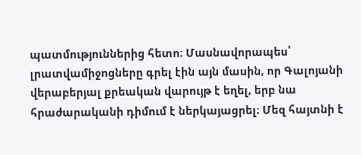պատմություններից հետո։ Մասնավորապես՝ լրատվամիջոցները գրել էին այն մասին, որ Գալոյանի վերաբերյալ քրեական վարույթ է եղել, երբ նա հրաժարականի դիմում է ներկայացրել։ Մեզ հայտնի է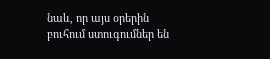նաև, որ այս օրերին բուհում ստուգումներ են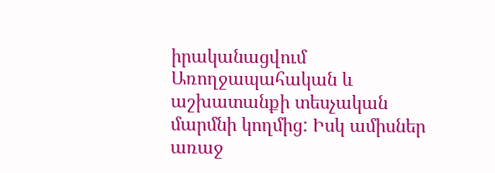իրականացվում Առողջապահական և աշխատանքի տեսչական մարմնի կողմից: Իսկ ամիսներ առաջ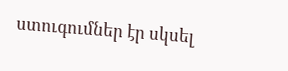ստուգումներ էր սկսել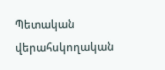Պետական վերահսկողական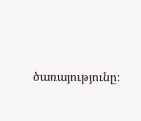ծառայությունը։